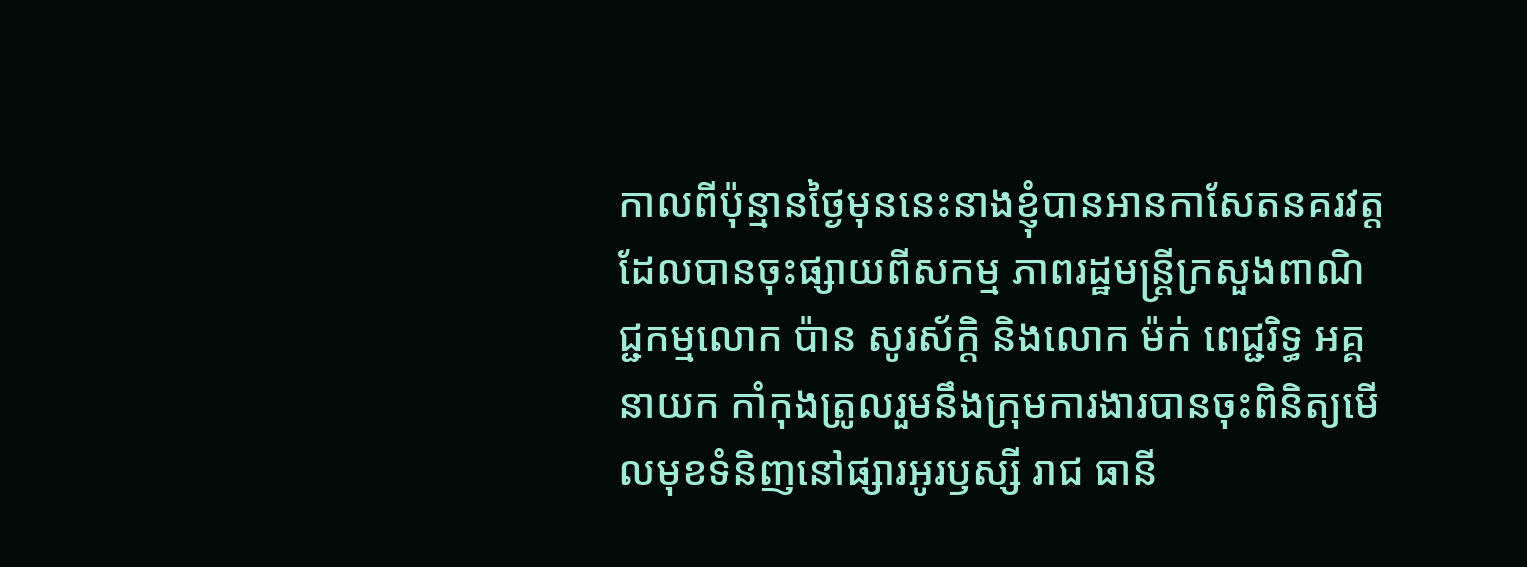កាលពីប៉ុន្មានថ្ងៃមុននេះនាងខ្ញុំបានអានកាសែតនគរវត្តដែលបានចុះផ្សាយពីសកម្ម ភាពរដ្ឋមន្ត្រីក្រសួងពាណិជ្ជកម្មលោក ប៉ាន សូរស័ក្តិ និងលោក ម៉ក់ ពេជ្ជរិទ្ធ អគ្គនាយក កាំកុងត្រូលរួមនឹងក្រុមការងារបានចុះពិនិត្យមើលមុខទំនិញនៅផ្សារអូរឫស្សី រាជ ធានី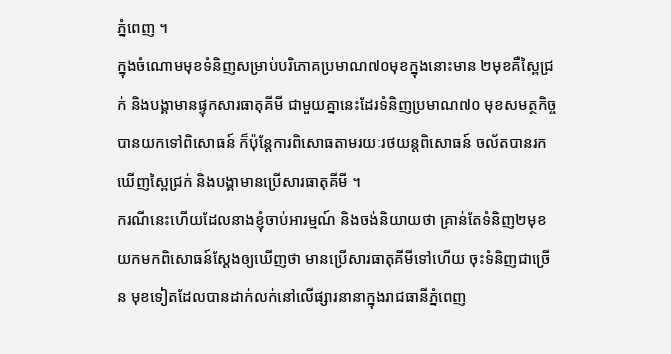ភ្នំពេញ ។
ក្នុងចំណោមមុខទំនិញសម្រាប់បរិភោគប្រមាណ៧០មុខក្នុងនោះមាន ២មុខគឺស្ពៃជ្រក់ និងបង្គាមានផ្ទុកសារធាតុគីមី ជាមួយគ្នានេះដែរទំនិញប្រមាណ៧០ មុខសមត្ថកិច្ចបានយកទៅពិសោធន៍ ក៏ប៉ុន្តែការពិសោធតាមរយៈរថយន្តពិសោធន៍ ចល័តបានរកឃើញស្ពៃជ្រក់ និងបង្គាមានប្រើសារធាតុគីមី ។
ករណីនេះហើយដែលនាងខ្ញុំចាប់អារម្មណ៍ និងចង់និយាយថា គ្រាន់តែទំនិញ២មុខ យកមកពិសោធន៍ស្តែងឲ្យឃើញថា មានប្រើសារធាតុគីមីទៅហើយ ចុះទំនិញជាច្រើន មុខទៀតដែលបានដាក់លក់នៅលើផ្សារនានាក្នុងរាជធានីភ្នំពេញ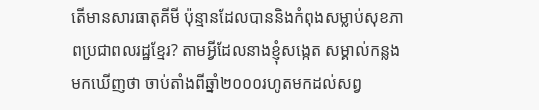តើមានសារធាតុគីមី ប៉ុន្មានដែលបាននិងកំពុងសម្លាប់សុខភាពប្រជាពលរដ្ឋខ្មែរ? តាមអ្វីដែលនាងខ្ញុំសង្កេត សម្គាល់កន្លងមកឃើញថា ចាប់តាំងពីឆ្នាំ២០០០រហូតមកដល់សព្វ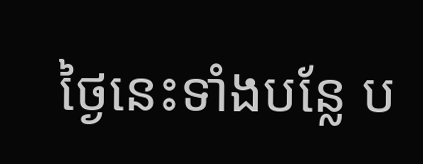ថ្ងៃនេះទាំងបន្លែ ប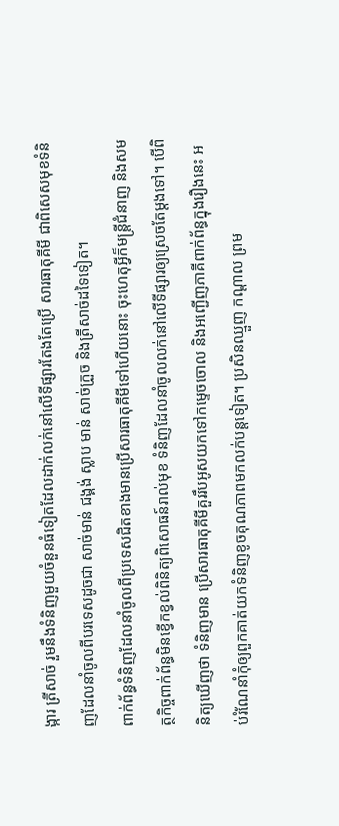ង្ការ ត្រីសាច់ រួមនឹងទំនិញមួយចំនួនធំទៀតដែលដាក់លក់នៅលើទីផ្សារតែងតែប្រើ សារធាតុគីមី ជាពិសេសមុខទំនិញដែលនាំចូលពីបរទេសដូចជា សាច់មាន់ ជង្គង់ ស្លាប មាន់ សាច់ក្រួច និងត្រីសាច់ដទៃទៀត។
ពាក់ព័ន្ធទំនិញដែលនាំចូលពីប្រទេសជិតខាងមានប្រើសារធាតុគីមីទៅហើយនោះ ចុះហេតុអ្វីក៏មន្ត្រីជំនាញ និងសមត្ថកិច្ចពាក់ព័ន្ធមិនខ្វើកខ្វល់ពិនិត្យពិសោធន៍រាល់មុខ ទំនិញដែលនាំចូលលក់នៅលើទីផ្សារឲ្យស្រេចតែម្តងទៅ។ បើពិនិត្យឃើញថា ទំនិញមាន ប្រើសារធាតុគីមីគួររឹបអូសយកទៅកម្ទេចចោល និងអញ្ជើញភាគីពាក់ព័ន្ធក្នុងរឿងនេះ អប់រំណែនាំកុំឲ្យពួកគាត់យកទំនិញខូចគុណភាពមកលក់បន្តទៀត។ ប្រសិនឈ្មួញ កណ្តាល ព្រម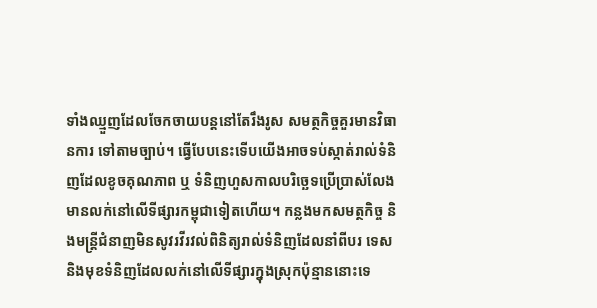ទាំងឈ្មួញដែលចែកចាយបន្តនៅតែរឹងរូស សមត្ថកិច្ចគួរមានវិធានការ ទៅតាមច្បាប់។ ធ្វើបែបនេះទើបយើងអាចទប់ស្កាត់រាល់ទំនិញដែលខូចគុណភាព ឬ ទំនិញហួសកាលបរិច្ឆេទប្រើប្រាស់លែងមានលក់នៅលើទីផ្សារកម្ពុជាទៀតហើយ។ កន្លងមកសមត្ថកិច្ច និងមន្ត្រីជំនាញមិនសូវរវីរវល់ពិនិត្យរាល់ទំនិញដែលនាំពីបរ ទេស និងមុខទំនិញដែលលក់នៅលើទីផ្សារក្នុងស្រុកប៉ុន្មាននោះទេ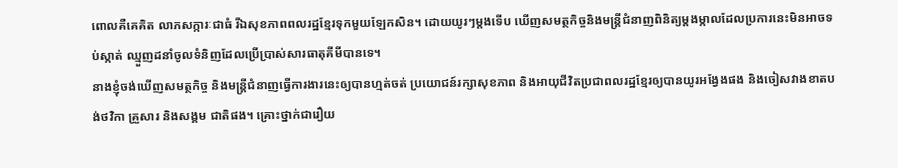ពោលគឺគេគិត លាភសក្ការៈជាធំ រីឯសុខភាពពលរដ្ឋខ្មែរទុកមួយឡែកសិន។ ដោយយូរៗម្តងទើប ឃើញសមត្ថកិច្ចនិងមន្ត្រីជំនាញពិនិត្យម្តងម្កាលដែលប្រការនេះមិនអាចទប់ស្កាត់ ឈ្មួញដនាំចូលទំនិញដែលប្រើប្រាស់សារធាតុគីមីបានទេ។
នាងខ្ញុំចង់ឃើញសមត្ថកិច្ច និងមន្ត្រីជំនាញធ្វើការងារនេះឲ្យបានហ្មត់ចត់ ប្រយោជន៍រក្សាសុខភាព និងអាយុជីវិតប្រជាពលរដ្ឋខ្មែរឲ្យបានយូរអង្វែងផង និងចៀសវាងខាតបង់ថវិកា គ្រួសារ និងសង្គម ជាតិផង។ គ្រោះថ្នាក់ជារឿយ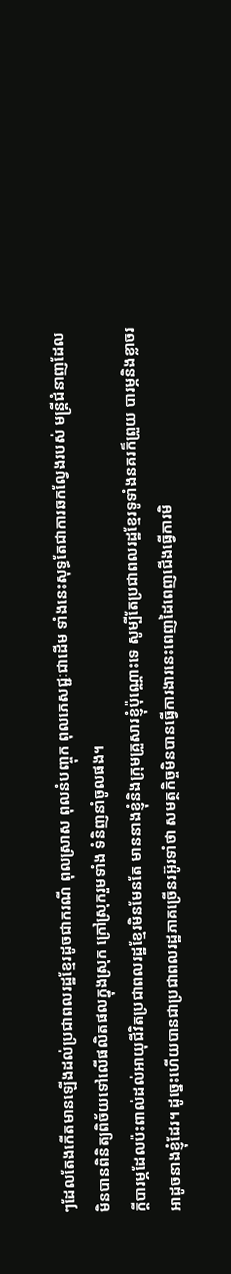ៗដែលតែងកើតមានឡើងដល់ប្រជាពលរដ្ឋខ្មែរដូចជាករណី ពុលស្រាស ពុលនំបញ្ចុក ពុលភេសជ្ជៈជាដើម ទាំងនេះសុទ្ធតែជាការឆកល្វែងរបស់ មន្ត្រីជំនាញដែលមិនបានពិនិត្យពិច័យទៅលើផលិតផលក្នុងស្រុក ក្រៅស្រុករួមទាំង ទំនិញនាំចូលផង។
ក្តីបារម្ភដែលប៉ះពាល់ដល់អាយុជីវិតប្រជាពលរដ្ឋខ្មែរមិនមែនតែ មាននាងខ្ញុំនិងក្រុមគ្រួសារខ្ញុំប៉ុណ្ណោះទេ សូម្បីតែប្រជាពលរដ្ឋខ្មែរទូទាំងនគរក៏ព្រួយ បារម្ភនិងខ្លាចរអាដូចនាងខ្ញុំដែរ។ ដូច្នេះហើយបានជាប្រជាពលរដ្ឋភាគច្រើនរអ៊ូរទាំថា សមត្ថកិច្ចមិនបានធ្វើការងារនេះពេញដៃពេញជើងធ្វើការមិ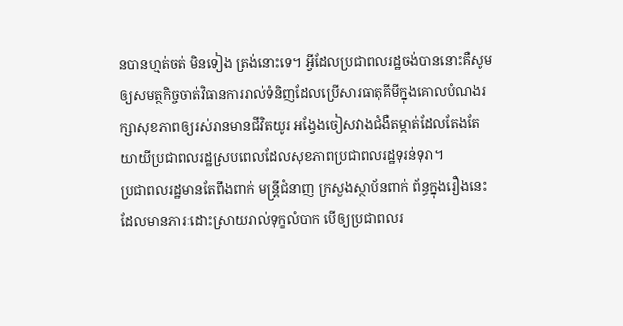នបានហ្មត់ចត់ មិនទៀង ត្រង់នោះទេ។ អ្វីដែលប្រជាពលរដ្ឋចង់បាននោះគឺសូមឲ្យសមត្ថកិច្ចចាត់វិធានការរាល់ទំនិញដែលប្រើសារធាតុគីមីក្នុងគោលបំណងរក្សាសុខភាពឲ្យរស់រានមានជីវិតយូរ អង្វែងចៀសវាងជំងឺតម្កាត់ដែលតែងតែយាយីប្រជាពលរដ្ឋស្របពេលដែលសុខភាពប្រជាពលរដ្ឋទុរន់ទុរា។
ប្រជាពលរដ្ឋមានតែពឹងពាក់ មន្ត្រីជំនាញ ក្រសួងស្ថាប័នពាក់ ព័ន្ធក្នុងរឿងនេះដែលមានភារៈដោះស្រាយរាល់ទុក្ខលំបាក បើឲ្យប្រជាពលរ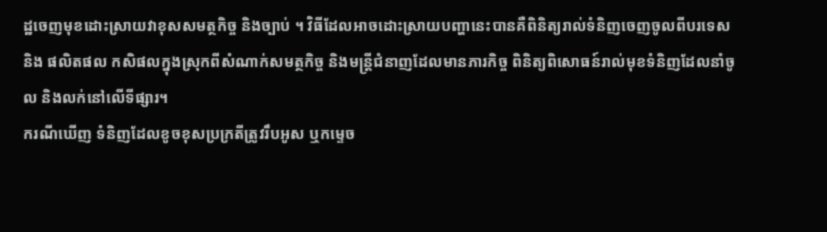ដ្ឋចេញមុខដោះស្រាយវាខុសសមត្ថកិច្ច និងច្បាប់ ។ វិធីដែលអាចដោះស្រាយបញ្ហានេះបានគឺពិនិត្យរាល់ទំនិញចេញចូលពីបរទេសនិង ផលិតផល កសិផលក្នុងស្រុកពីសំណាក់សមត្ថកិច្ច និងមន្ត្រីជំនាញដែលមានភារកិច្ច ពិនិត្យពិសោធន៍រាល់មុខទំនិញដែលនាំចូល និងលក់នៅលើទីផ្សារ។
ករណីឃើញ ទំនិញដែលខូចខុសប្រក្រតីត្រូវរឹបអូស ឬកម្ទេច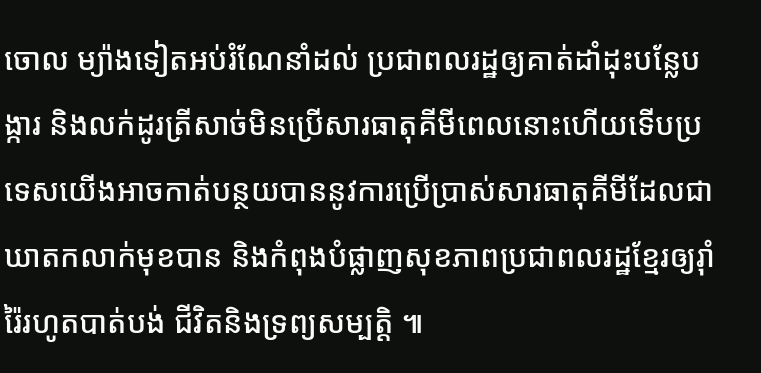ចោល ម្យ៉ាងទៀតអប់រំណែនាំដល់ ប្រជាពលរដ្ឋឲ្យគាត់ដាំដុះបន្លែបង្ការ និងលក់ដូរត្រីសាច់មិនប្រើសារធាតុគីមីពេលនោះហើយទើបប្រទេសយើងអាចកាត់បន្ថយបាននូវការប្រើប្រាស់សារធាតុគីមីដែលជាឃាតកលាក់មុខបាន និងកំពុងបំផ្លាញសុខភាពប្រជាពលរដ្ឋខ្មែរឲ្យរុាំរ៉ៃរហូតបាត់បង់ ជីវិតនិងទ្រព្យសម្បត្តិ ៕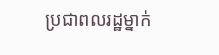ប្រជាពលរដ្ឋម្នាក់